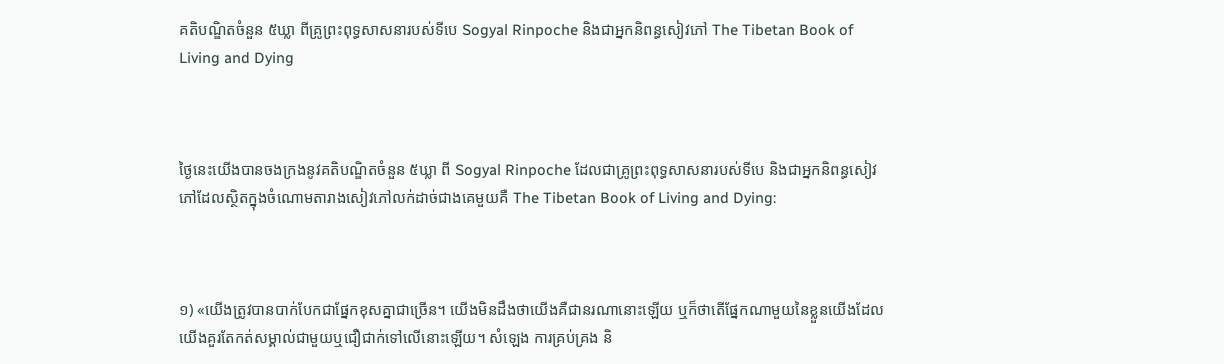គតិបណ្ឌិតចំនួន ៥ឃ្លា ពីគ្រូព្រះពុទ្ធសាសនារបស់ទីបេ Sogyal Rinpoche និងជាអ្នកនិពន្ធសៀវភៅ The Tibetan Book of Living and Dying



ថ្ងៃនេះយើងបានចងក្រងនូវគតិបណ្ឌិតចំនួន ៥ឃ្លា ពី Sogyal Rinpoche ដែលជាគ្រូព្រះពុទ្ធសាសនារបស់ទីបេ និងជាអ្នកនិពន្ធសៀវភៅដែលស្ថិតក្នុងចំណោមតារាងសៀវភៅលក់ដាច់ជាងគេមួយគឺ The Tibetan Book of Living and Dying:



១) «យើងត្រូវបានបាក់បែកជាផ្នែកខុសគ្នាជាច្រើន។ យើងមិនដឹងថាយើងគឺជានរណានោះឡើយ ឬក៏ថាតើផ្នែកណាមួយនៃខ្លួនយើងដែលយើងគួរតែកត់សម្គាល់ជាមួយឬជឿជាក់ទៅលើនោះឡើយ។ សំឡេង ការគ្រប់គ្រង និ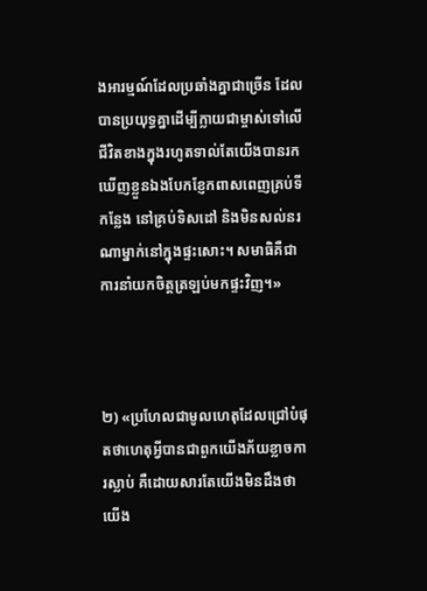ងអារម្មណ៍ដែលប្រឆាំងគ្នាជាច្រើន ដែលបានប្រយុទ្ធគ្នាដើម្បីក្លាយជាម្ចាស់ទៅលើជីវិតខាងក្នុងរហូតទាល់តែយើងបានរកឃើញខ្លួនឯងបែកខ្ញែកពាសពេញគ្រប់ទីកន្លែង នៅគ្រប់ទិសដៅ និងមិនសល់នរណាម្នាក់នៅក្នុងផ្ទះសោះ។ សមាធិគឺជាការនាំយកចិត្តត្រឡប់មកផ្ទះវិញ។»



២) «ប្រហែលជាមូលហេតុដែលជ្រៅបំផុតថាហេតុអ្វីបានជាពួកយើងភ័យខ្លាចការស្លាប់ គឺដោយសារតែយើងមិនដឹងថាយើង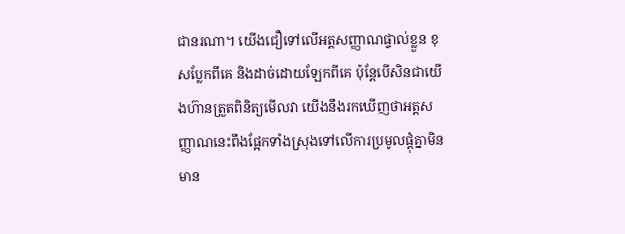ជានរណា។ យើងជឿទៅលើអត្តសញ្ញាណផ្ទាល់ខ្លួន ខុសប្លែកពីគេ និងដាច់ដោយឡែកពីគេ ប៉ុន្តែបើសិនជាយើងហ៊ានត្រួតពិនិត្យមើលវា យើងនឹងរកឃើញថាអត្តសញ្ញាណនេះពឹងផ្អែកទាំងស្រុងទៅលើការប្រមូលផ្ដុំគ្នាមិនមាន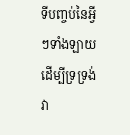ទីបញ្ចប់នៃអ្វីៗទាំងឡាយដើម្បីទ្រទ្រង់វា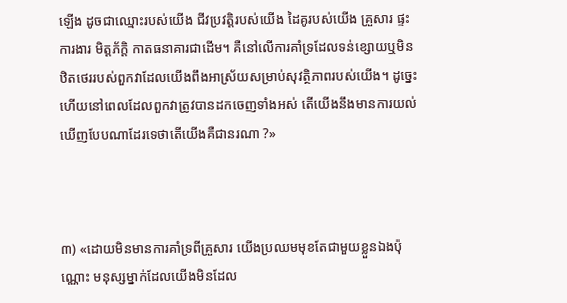ឡើង ដូចជាឈ្មោះរបស់យើង ជីវប្រវត្តិរបស់យើង ដៃគូរបស់យើង គ្រួសារ ផ្ទះ ការងារ មិត្តភ័ក្ដិ កាតធនាគារជាដើម។ គឺនៅលើការគាំទ្រដែលទន់ខ្សោយឬមិនឋិតថេររបស់ពួកវាដែលយើងពឹងអាស្រ័យសម្រាប់សុវត្ថិភាពរបស់យើង។ ដូច្នេះហើយនៅពេលដែលពួកវាត្រូវបានដកចេញទាំងអស់ តើយើងនឹងមានការយល់ឃើញបែបណាដែរទេថាតើយើងគឺជានរណា ?»



៣) «ដោយមិនមានការគាំទ្រពីគ្រួសារ យើងប្រឈមមុខតែជាមួយខ្លួនឯងប៉ុណ្ណោះ មនុស្សម្នាក់ដែលយើងមិនដែល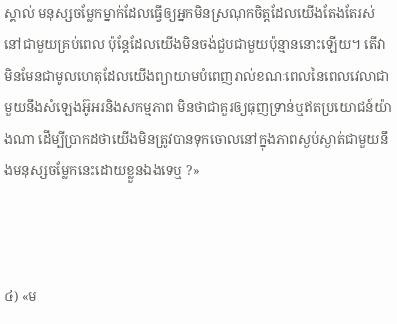ស្គាល់ មនុស្សចម្លែកម្នាក់ដែលធ្វើឲ្យអ្នកមិនស្រណុកចិត្តដែលយើងតែងតែរស់នៅជាមួយគ្រប់ពេល ប៉ុន្តែដែលយើងមិនចង់ជួបជាមួយប៉ុន្មាននោះឡើយ។ តើវាមិនមែនជាមូលហេតុដែលយើងព្យាយាមបំពេញរាល់ខណៈពេលនៃពេលវេលាជាមួយនឹងសំឡេងអ៊ូអរនិងសកម្មភាព មិនថាជាគួរឲ្យធុញទ្រាន់ឬឥតប្រយោជន៍យ៉ាងណា ដើម្បីប្រាកដថាយើងមិនត្រូវបានទុកចោលនៅក្នុងភាពស្ងប់ស្ងាត់ជាមួយនឹងមនុស្សចម្លែកនេះដោយខ្លួនឯងទេឬ ?»



៤) «ម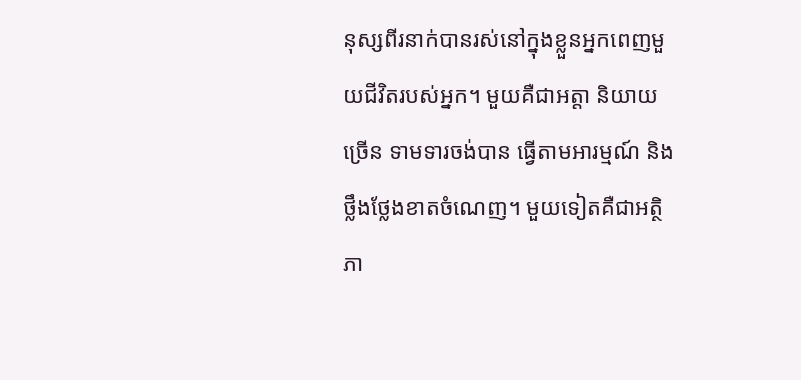នុស្សពីរនាក់បានរស់នៅក្នុងខ្លួនអ្នកពេញមួយជីវិតរបស់អ្នក។ មួយគឺជាអត្តា និយាយច្រើន ទាមទារចង់បាន ធ្វើតាមអារម្មណ៍ និងថ្លឹងថ្លែងខាតចំណេញ។ មួយទៀតគឺជាអត្ថិភា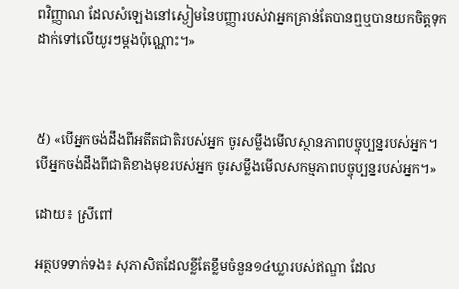ពវិញ្ញាណ ដែលសំឡេងនៅស្ងៀមនៃបញ្ញារបស់វាអ្នកគ្រាន់តែបានឮឬបានយកចិត្តទុកដាក់ទៅលើយូរៗម្ដងប៉ុណ្ណោះ។»



៥) «បើអ្នកចង់ដឹងពីអតីតជាតិរបស់អ្នក ចូរសម្លឹងមើលស្ថានភាពបច្ចុប្បន្នរបស់អ្នក។ បើអ្នកចង់ដឹងពីជាតិខាងមុខរបស់អ្នក ចូរសម្លឹងមើលសកម្មភាពបច្ចុប្បន្នរបស់អ្នក។»

ដោយ៖ ស្រីពៅ

អត្ថបទទាក់ទង៖ សុភាសិតដែលខ្លីតែខ្លឹមចំនួន១៤ឃ្លារបស់ឥណ្ឌា ដែល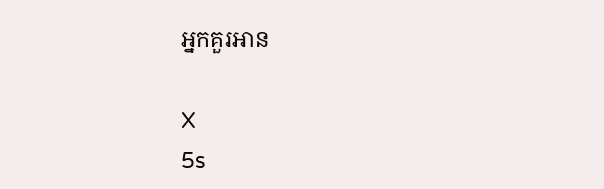អ្នកគួរអាន

X
5s